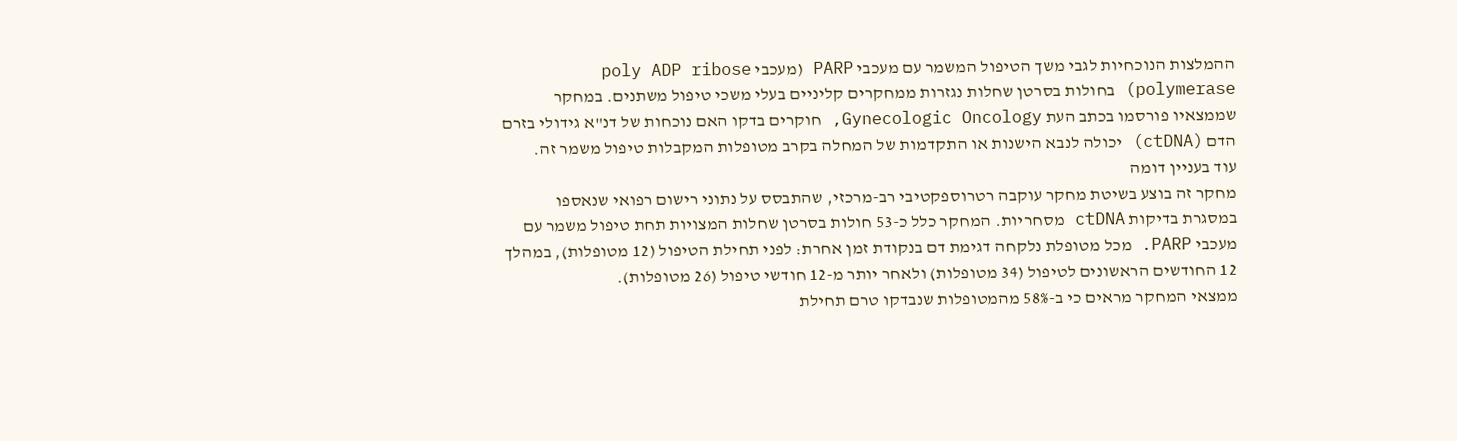ההמלצות הנוכחיות לגבי משך הטיפול המשמר עם מעכבי PARP (מעכבי poly ADP ribose polymerase) בחולות בסרטן שחלות נגזרות ממחקרים קליניים בעלי משכי טיפול משתנים. במחקר שממצאיו פורסמו בכתב העת Gynecologic Oncology, חוקרים בדקו האם נוכחות של דנ"א גידולי בזרם הדם (ctDNA) יכולה לנבא הישנות או התקדמות של המחלה בקרב מטופלות המקבלות טיפול משמר זה.
עוד בעניין דומה
מחקר זה בוצע בשיטת מחקר עוקבה רטרוספקטיבי רב-מרכזי, שהתבסס על נתוני רישום רפואי שנאספו במסגרת בדיקות ctDNA מסחריות. המחקר כלל כ-53 חולות בסרטן שחלות המצויות תחת טיפול משמר עם מעכבי PARP. מכל מטופלת נלקחה דגימת דם בנקודת זמן אחרת: לפני תחילת הטיפול (12 מטופלות), במהלך 12 החודשים הראשונים לטיפול (34 מטופלות) ולאחר יותר מ-12 חודשי טיפול (26 מטופלות).
ממצאי המחקר מראים כי ב-58% מהמטופלות שנבדקו טרם תחילת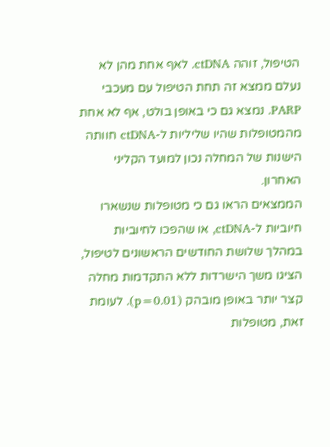הטיפול, זוהה ctDNA. לאף אחת מהן לא נעלם ממצא זה תחת הטיפול עם מעכבי PARP. נמצא גם כי באופן בולט, אף לא אחת מהמטופלות שהיו שליליות ל-ctDNA חוותה הישנות של המחלה נכון למועד הקליני האחרון.
הממצאים הראו גם כי מטופלות שנשארו חיוביות ל-ctDNA, או שהפכו לחיוביות במהלך שלושת החודשים הראשונים לטיפול, הציגו משך הישרדות ללא התקדמות מחלה קצר יותר באופן מובהק (p=0.01). לעומת זאת, מטופלות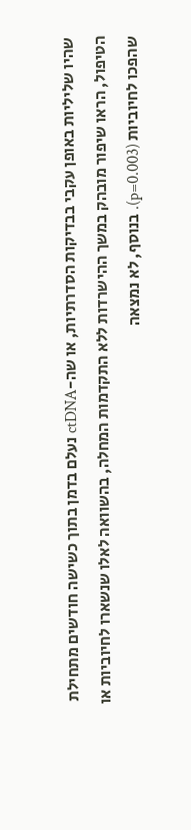שהיו שליליות באופן עקבי בבדיקות הסדרתיות, או שה-ctDNA נעלם בדמן בתוך כשישה חודשים מתחילת הטיפול, הראו שיפור מובהק במשך ההישרדות ללא התקדמות המחלה, בהשוואה לאלו שנשארו לחיוביות או שהפכו לחיוביות (p=0.003). בנוסף, לא נמצאה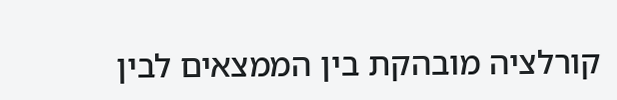קורלציה מובהקת בין הממצאים לבין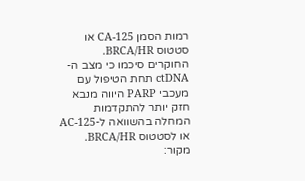רמות הסמן CA-125 או סטטוס BRCA/HR.
החוקרים סיכמו כי מצב ה-ctDNA תחת הטיפול עם מעכבי PARP היווה מנבא חזק יותר להתקדמות המחלה בהשוואה ל-AC-125 או לסטטוס BRCA/HR.
מקור: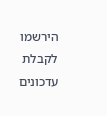הירשמו לקבלת עדכונים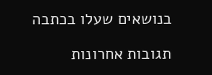בנושאים שעלו בכתבה

תגובות אחרונות